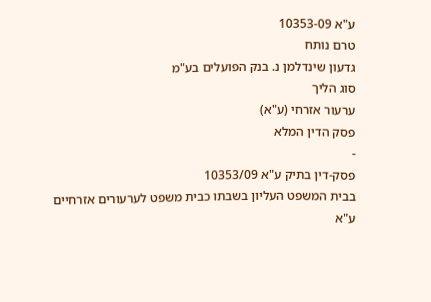ע"א 10353-09
טרם נותח
גדעון שינדלמן נ. בנק הפועלים בע"מ
סוג הליך
ערעור אזרחי (ע"א)
פסק הדין המלא
-
פסק-דין בתיק ע"א 10353/09
בבית המשפט העליון בשבתו כבית משפט לערעורים אזרחיים
ע"א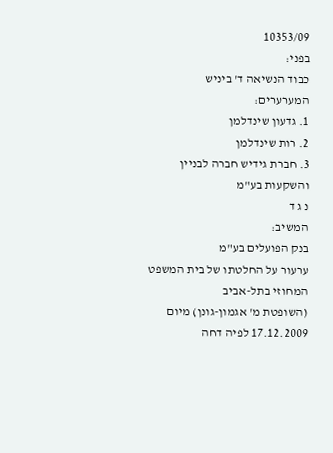10353/09
בפני:
כבוד הנשיאה ד' ביניש
המערערים:
1. גדעון שינדלמן
2. רות שינדלמן
3. חברת גידיש חברה לבניין והשקעות בע"מ
נ ג ד
המשיב:
בנק הפועלים בע"מ
ערעור על החלטתו של בית המשפט המחוזי בתל-אביב
(השופטת מ' אגמון-גונן) מיום 17.12.2009 לפיה דחה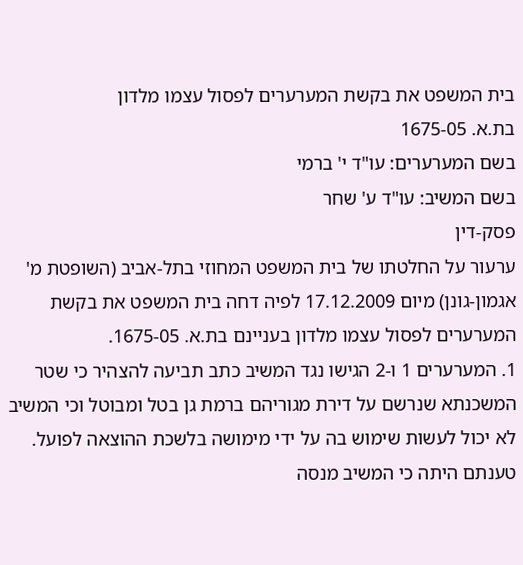בית המשפט את בקשת המערערים לפסול עצמו מלדון
בת.א. 1675-05
בשם המערערים: עו"ד י' ברמי
בשם המשיב: עו"ד ע' שחר
פסק-דין
ערעור על החלטתו של בית המשפט המחוזי בתל-אביב (השופטת מ' אגמון-גונן) מיום 17.12.2009 לפיה דחה בית המשפט את בקשת המערערים לפסול עצמו מלדון בעניינם בת.א. 1675-05.
1. המערערים 1 ו-2 הגישו נגד המשיב כתב תביעה להצהיר כי שטר המשכנתא שנרשם על דירת מגוריהם ברמת גן בטל ומבוטל וכי המשיב לא יכול לעשות שימוש בה על ידי מימושה בלשכת ההוצאה לפועל. טענתם היתה כי המשיב מנסה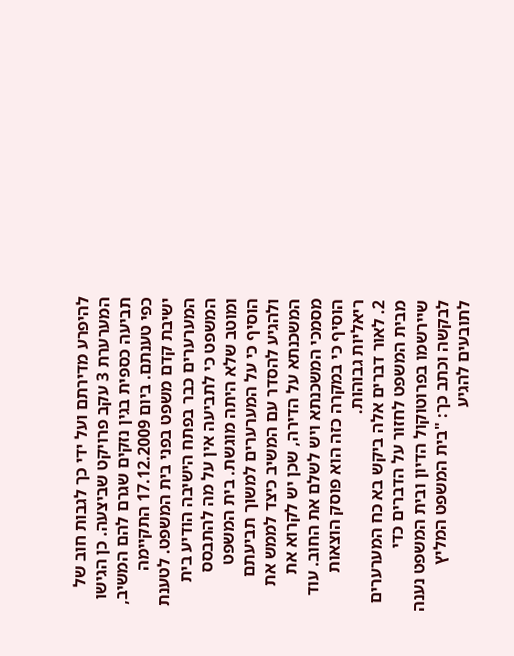להיפרע מדירתם ועל ידי כך לגבות חוב של המערערת 3 עקב פרויקט שביצעה. כן הגישו תביעה כספית בגין נזקים שגרם להם המשיב, כפי טענתם. ביום 17.12.2009 התקיימה ישיבת קדם משפט בפני בית המשפט. לטענת המערערים כבר בפתח הישיבה הודיע בית המשפט כי לתביעה אין על מה להתבסס ומוטב שלא היתה מוגשת. בית המשפט הוסיף כי על המערערים למשוך תביעתם ולהגיע להסדר עם המשיב כיצד לממש את המשכנתא על הדירה, שכן יש לקרוא את מסמכי המשכנתא ויש לשלם את החוב. עוד הוסיף כי במקרה כזה הוא פוסק הוצאות ריאליות גבוהות.
2. לאור דברים אלה ביקש בא כח המערערים מבית המשפט לחזור על הדברים כדי שיירשמו בפרוטוקול הדיון ובית המשפט נענה לבקשה וכתב כך: "בית המשפט המליץ לתובעים להגיע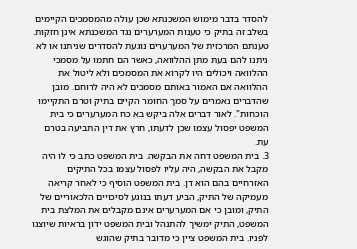להסדר בדבר מימוש המשכנתא שכן עולה מהמסמכים הקיימים בשלב זה בתיק כי טענות המערערים נגד המשכנתא אינן חזקות. טענתם המרכזית של המערערים נוגעת להסדרים שניתנו או לא ניתנו להם בעת מתן ההלוואה, כאשר הם חתמו על מסמכי ההלוואה ויכולים היו לקרוא את המסמכים ולא ליטול את ההלוואה אם האמור באותם מסמכים לא היה לרוחם. מובן שהדברים נאמרים על סמך החומר הקיים בתיק וטרם התקיימו הוכחות". לאור דברים אלה ביקש בא כח המערערים כי בית המשפט יפסול עצמו שכן לדעתו, חרץ את דין התביעה בטרם עת.
3. בית המשפט דחה את הבקשה. בית המשפט כתב כי לו היה מקבל את הבקשה, היה עליו לפסול עצמו בכל התיקים האזרחיים בהם הוא דן. בית המשפט הוסיף כי לאחר קריאה מעמיקה של התיק, הביע דעתו בנוגע לסיכויים הלכאוריים של התיק, ומובן כי אם המערערים אינם מקבלים את המלצת בית המשפט, התיק ימשיך להתנהל ובית המשפט ידון בראיות שיוצגו לפניו. בית המשפט ציין כי מדובר בתיק שהוגש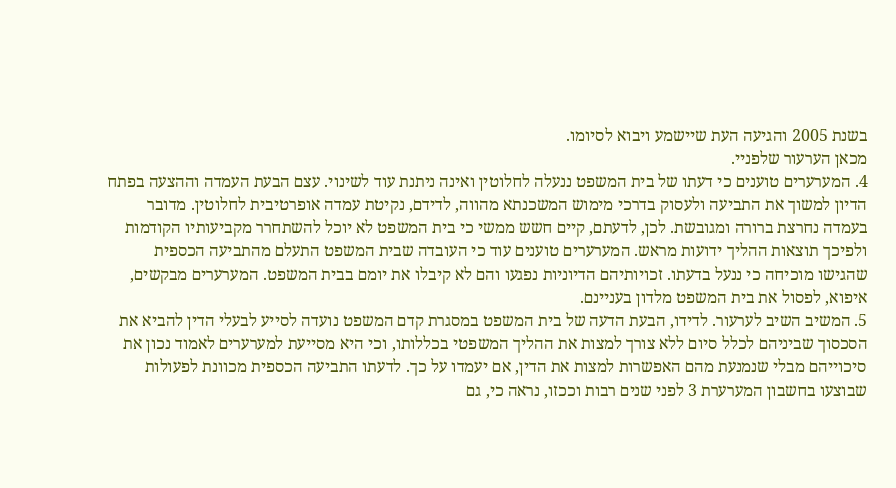בשנת 2005 והגיעה העת שיישמע ויבוא לסיומו.
מכאן הערעור שלפניי.
4. המערערים טוענים כי דעתו של בית המשפט ננעלה לחלוטין ואינה ניתנת עוד לשינוי. עצם הבעת העמדה וההצעה בפתח הדיון למשוך את התביעה ולעסוק בדרכי מימוש המשכנתא מהווה, לדידם, נקיטת עמדה אופרטיבית לחלוטין. מדובר בעמדה נחרצת ברורה ומגובשת. לכן, לדעתם, קיים חשש ממשי כי בית המשפט לא יוכל להשתחרר מקביעותיו הקודמות ולפיכך תוצאות ההליך ידועות מראש. המערערים טוענים עוד כי העובדה שבית המשפט התעלם מהתביעה הכספית שהגישו מוכיחה כי ננעל בדעתו. זכויותיהם הדיוניות נפגעו והם לא קיבלו את יומם בבית המשפט. המערערים מבקשים, איפוא, לפסול את בית המשפט מלדון בעניינם.
5. המשיב השיב לערעור. לדידו, הבעת הדעה של בית המשפט במסגרת קדם המשפט נועדה לסייע לבעלי הדין להביא את הסכסוך שביניהם לכלל סיום ללא צורך למצות את ההליך המשפטי בכללותו, וכי היא מסייעת למערערים לאמוד נכון את סיכוייהם מבלי שנמנעת מהם האפשרות למצות את הדין, אם יעמדו על כך. לדעתו התביעה הכספית מכוונת לפעולות שבוצעו בחשבון המערערת 3 לפני שנים רבות וככזו, נראה כי, גם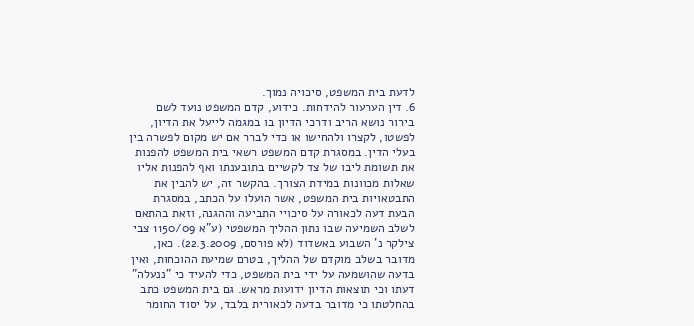לדעת בית המשפט, סיכויה נמוך.
6. דין הערעור להידחות. כידוע, קדם המשפט נועד לשם בירור נושא הריב ודרכי הדיון בו במגמה לייעל את הדיון, לפשטו, לקצרו ולהחישו או כדי לברר אם יש מקום לפשרה בין בעלי הדין. במסגרת קדם המשפט רשאי בית המשפט להפנות את תשומת ליבו של צד לקשיים בתובענתו ואף להפנות אליו שאלות מכוונות במידת הצורך. בהקשר זה, יש להבין את התבטאויות בית המשפט, אשר הועלו על הכתב, במסגרת הבעת דעה לכאורה על סיכויי התביעה וההגנה, וזאת בהתאם לשלב השמיעה שבו נתון ההליך המשפטי (ע"א 1150/09 צבי צילקר נ' השבוע באשדוד (לא פורסם, 22.3.2009). כאן, מדובר בשלב מוקדם של ההליך, בטרם שמיעת ההוכחות, ואין בדעה שהושמעה על ידי בית המשפט, כדי להעיד כי "ננעלה" דעתו וכי תוצאות הדיון ידועות מראש. גם בית המשפט כתב בהחלטתו כי מדובר בדעה לכאורית בלבד, על יסוד החומר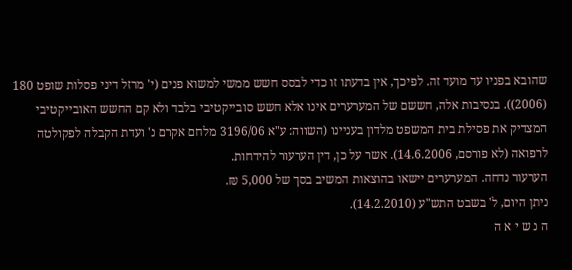שהובא בפניו עד מועד זה. לפיכך, אין בדעתו זו כדי לבסס חשש ממשי למשוא פנים (י' מרזל דיני פסלות שופט 180 (2006)). בנסיבות אלה, חששם של המערערים אינו אלא חשש סובייקטיבי בלבד ולא קם החשש האובייקטיבי המצדיק את פסילת בית המשפט מלדון בעניינו (השווה: ע"א 3196/06 מלחם אקרם נ' ועדת הקבלה לפקולטה לרפואה (לא פורסם, 14.6.2006). אשר על כן, דין הערעור להידחות.
הערעור נדחה. המערערים יישאו בהוצאות המשיב בסך של 5,000 ₪.
ניתן היום, ל' בשבט התש"ע (14.2.2010).
ה נ ש י א ה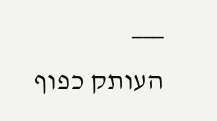___
העותק כפוף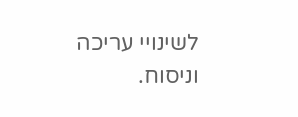לשינויי עריכה וניסוח.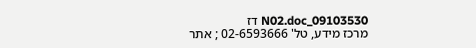09103530_N02.doc דז
מרכז מידע, טל' 02-6593666 ; אתר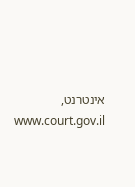אינטרנט, www.court.gov.il